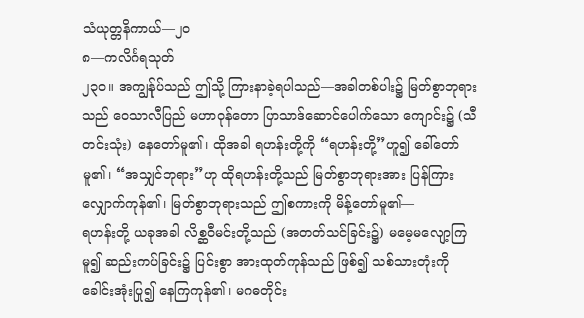သံယုတ္တနိကာယ်—၂ဝ
၈—ကလိင်္ဂရသုတ်
၂၃ဝ။ အကျွန်ုပ်သည် ဤသို့ ကြားနာခဲ့ရပါသည်—အခါတစ်ပါး၌ မြတ်စွာဘုရားသည် ဝေသာလီပြည် မဟာဝုန်တော ပြာသာဒ်ဆောင်ပေါက်သော ကျောင်း၌ (သီတင်းသုံး) နေတော်မူ၏၊ ထိုအခါ ရဟန်းတို့ကို “ရဟန်းတို့”ဟူ၍ ခေါ်တော်မူ၏၊ “အသျှင်ဘုရား”ဟု ထိုရဟန်းတို့သည် မြတ်စွာဘုရားအား ပြန်ကြားလျှောက်ကုန်၏၊ မြတ်စွာဘုရားသည် ဤစကားကို မိန့်တော်မူ၏—
ရဟန်းတို့ ယခုအခါ လိစ္ဆဝီမင်းတို့သည် (အတတ်သင်ခြင်း၌) မမေ့မလျော့ကြမူ၍ ဆည်းကပ်ခြင်း၌ ပြင်းစွာ အားထုတ်ကုန်သည် ဖြစ်၍ သစ်သားတုံးကို ခေါင်းအုံးပြု၍ နေကြကုန်၏၊ မဂဓတိုင်း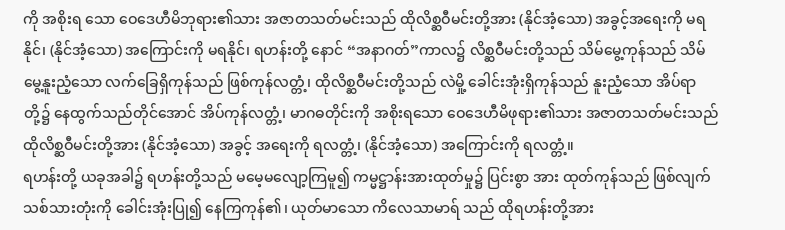ကို အစိုးရ သော ဝေဒေဟီမိဘုရား၏သား အဇာတသတ်မင်းသည် ထိုလိစ္ဆဝီမင်းတို့အား (နိုင်အံ့သော) အခွင့်အရေးကို မရနိုင်၊ (နိုင်အံ့သော) အကြောင်းကို မရနိုင်၊ ရဟန်းတို့ နောင် “အနာဂတ်”ကာလ၌ လိစ္ဆဝီမင်းတို့သည် သိမ်မွေ့ကုန်သည် သိမ်မွေ့နူးညံ့သော လက်ခြေရှိကုန်သည် ဖြစ်ကုန်လတ္တံ့၊ ထိုလိစ္ဆဝီမင်းတို့သည် လဲမှို့ ခေါင်းအုံးရှိကုန်သည် နူးညံ့သော အိပ်ရာတို့၌ နေထွက်သည်တိုင်အောင် အိပ်ကုန်လတ္တံ့၊ မာဂဓတိုင်းကို အစိုးရသော ဝေဒေဟီမိဖုရား၏သား အဇာတသတ်မင်းသည် ထိုလိစ္ဆဝီမင်းတို့အား (နိုင်အံ့သော) အခွင့် အရေးကို ရလတ္တံ့၊ (နိုင်အံ့သော) အကြောင်းကို ရလတ္တံ့။
ရဟန်းတို့ ယခုအခါ၌ ရဟန်းတို့သည် မမေ့မလျော့ကြမူ၍ ကမ္မဋ္ဌာန်းအားထုတ်မှု၌ ပြင်းစွာ အား ထုတ်ကုန်သည် ဖြစ်လျက် သစ်သားတုံးကို ခေါင်းအုံးပြု၍ နေကြကုန်၏၊ ယုတ်မာသော ကိလေသာမာရ် သည် ထိုရဟန်းတို့အား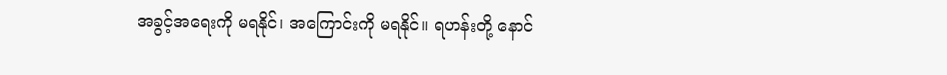အခွင့်အရေးကို မရနိုင်၊ အကြောင်းကို မရနိုင်။ ရဟန်းတို့ နောင်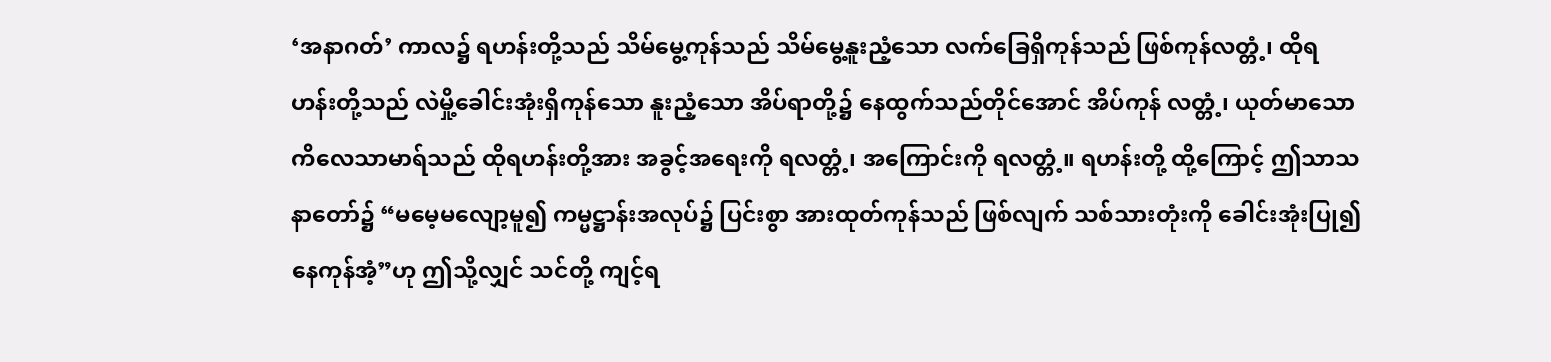‘အနာဂတ်’ ကာလ၌ ရဟန်းတို့သည် သိမ်မွေ့ကုန်သည် သိမ်မွေ့နူးညံ့သော လက်ခြေရှိကုန်သည် ဖြစ်ကုန်လတ္တံ့၊ ထိုရဟန်းတို့သည် လဲမှို့ခေါင်းအုံးရှိကုန်သော နူးညံ့သော အိပ်ရာတို့၌ နေထွက်သည်တိုင်အောင် အိပ်ကုန် လတ္တံ့၊ ယုတ်မာသော ကိလေသာမာရ်သည် ထိုရဟန်းတို့အား အခွင့်အရေးကို ရလတ္တံ့၊ အကြောင်းကို ရလတ္တံ့။ ရဟန်းတို့ ထို့ကြောင့် ဤသာသနာတော်၌ “မမေ့မလျော့မူ၍ ကမ္မဋ္ဌာန်းအလုပ်၌ ပြင်းစွာ အားထုတ်ကုန်သည် ဖြစ်လျက် သစ်သားတုံးကို ခေါင်းအုံးပြု၍ နေကုန်အံ့”ဟု ဤသို့လျှင် သင်တို့ ကျင့်ရ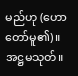မည်ဟု (ဟောတော်မူ၏)။
အဋ္ဌမသုတ်။